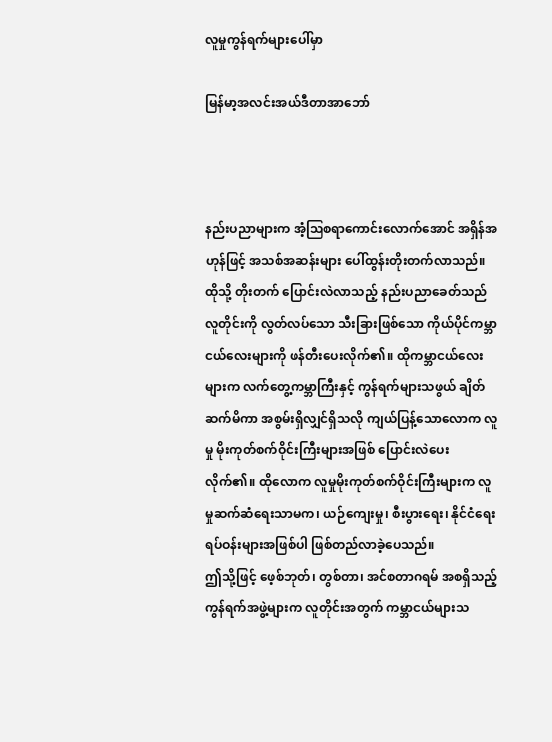လူမှုကွန်ရက်များပေါ်မှာ

မြန်မာ့အလင်းအယ်ဒီတာအာဘော်



နည်းပညာများက အံ့ဩစရာကောင်းလောက်အောင် အရှိန်အဟုန်ဖြင့် အသစ်အဆန်းများ ပေါ်ထွန်းတိုးတက်လာသည်။ ထိုသို့ တိုးတက် ပြောင်းလဲလာသည့် နည်းပညာခေတ်သည် လူတိုင်းကို လွတ်လပ်သော သီးခြားဖြစ်သော ကိုယ်ပိုင်ကမ္ဘာငယ်လေးများကို ဖန်တီးပေးလိုက်၏။ ထိုကမ္ဘာငယ်လေးများက လက်တွေ့ကမ္ဘာကြီးနှင့် ကွန်ရက်များသဖွယ် ချိတ်ဆက်မိကာ အစွမ်းရှိလျှင်ရှိသလို ကျယ်ပြန့်သောလောက လူမှု မိုးကုတ်စက်ဝိုင်းကြီးများအဖြစ် ပြောင်းလဲပေးလိုက်၏။ ထိုလောက လူမှုမိုးကုတ်စက်ဝိုင်းကြီးများက လူမှုဆက်ဆံရေးသာမက၊ ယဉ်ကျေးမှု၊ စီးပွားရေး၊ နိုင်ငံရေး ရပ်ဝန်းများအဖြစ်ပါ ဖြစ်တည်လာခဲ့ပေသည်။
ဤသို့ဖြင့် ဖေ့စ်ဘုတ်၊ တွစ်တာ၊ အင်စတာဂရမ် အစရှိသည့် ကွန်ရက်အဖွဲ့များက လူတိုင်းအတွက် ကမ္ဘာငယ်များသ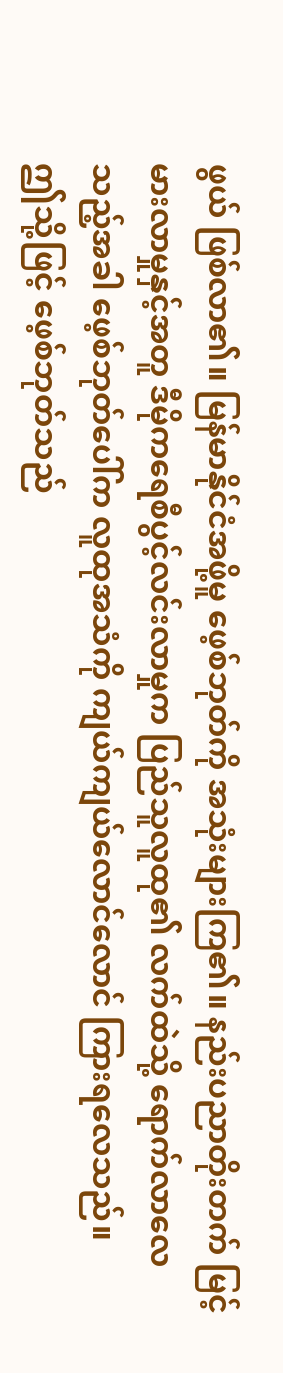ဖွယ် ဖြစ်လာ၏။ မြန်မာနိုင်ငံအဖို့မူ ဖေ့စ်ဘုတ်ကို အသုံးများကြ၏။ နည်းပညာတိုးတက် မြင့်မားလာမှုနှင့်အတူ ဒီမိုကရေစီပွင့်လင်းလာမှုက ပြည်သူလူထု၏ လက်ထဲသို့ ရောက်လာလေသည့်အခါ ဖေ့စ်ဘုတ်ပေါ်က လူထုအသံကို ကျယ်ကျယ်လောင်လောင် ကြားရလေသည်။
ဤသို့ဖြင့် ဖေ့စ်ဘုတ်သည်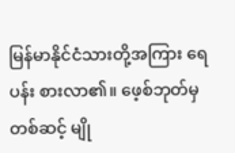မြန်မာနိုင်ငံသားတို့အကြား ရေပန်း စားလာ၏။ ဖေ့စ်ဘုတ်မှတစ်ဆင့် မျို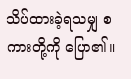သိပ်ထားခဲ့ရသမျှ စကားတို့ကို ပြော၏။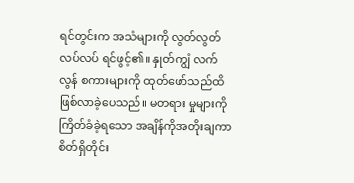ရင်တွင်းက အသံများကို လွတ်လွတ်လပ်လပ် ရင်ဖွင့်၏။ နှုတ်ကျွံ လက်လွန် စကားများကို ထုတ်ဖော်သည်ထိ ဖြစ်လာခဲ့ပေသည်။ မတရား မှုများကို ကြိတ်ခံခဲ့ရသော အချိန်ကိုအတိုးချကာ စိတ်ရှိတိုင်း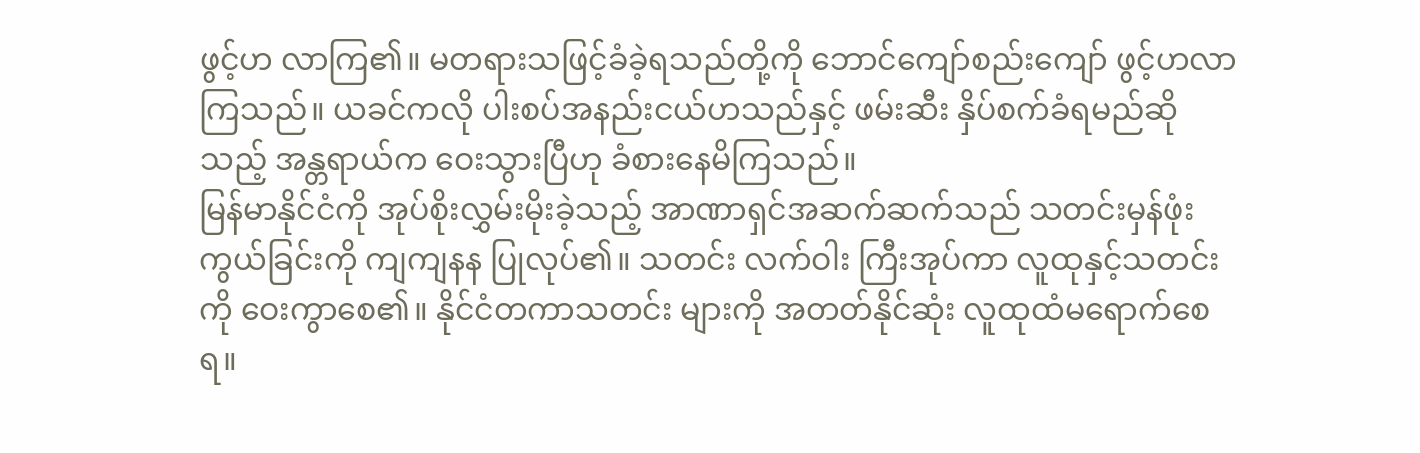ဖွင့်ဟ လာကြ၏။ မတရားသဖြင့်ခံခဲ့ရသည်တို့ကို ဘောင်ကျော်စည်းကျော် ဖွင့်ဟလာကြသည်။ ယခင်ကလို ပါးစပ်အနည်းငယ်ဟသည်နှင့် ဖမ်းဆီး နှိပ်စက်ခံရမည်ဆိုသည့် အန္တရာယ်က ဝေးသွားပြီဟု ခံစားနေမိကြသည်။
မြန်မာနိုင်ငံကို အုပ်စိုးလွှမ်းမိုးခဲ့သည့် အာဏာရှင်အဆက်ဆက်သည် သတင်းမှန်ဖုံးကွယ်ခြင်းကို ကျကျနန ပြုလုပ်၏။ သတင်း လက်ဝါး ကြီးအုပ်ကာ လူထုနှင့်သတင်းကို ဝေးကွာစေ၏။ နိုင်ငံတကာသတင်း များကို အတတ်နိုင်ဆုံး လူထုထံမရောက်စေရ။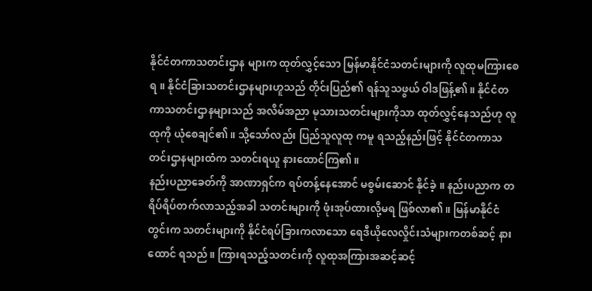နိုင်ငံတကာသတင်းဌာန များက ထုတ်လွှင့်သော မြန်မာနိုင်ငံသတင်းများကို လူထုမကြားစေရ။ နိုင်ငံခြားသတင်းဌာနများဟူသည် တိုင်းပြည်၏ ရန်သူသဖွယ် ဝါဒဖြန့်၏။ နိုင်ငံတကာသတင်းဌာနများသည် အလိမ်အညာ မုသားသတင်းများကိုသာ ထုတ်လွှင့်နေသည်ဟု လူထုကို ယုံစေချင်၏။ သို့သော်လည်း ပြည်သူလူထု ကမူ ရသည့်နည်းဖြင့် နိုင်ငံတကာသတင်းဌာနများထံက သတင်းရယူ နားထောင်ကြ၏။
နည်းပညာခေတ်ကို အာဏာရှင်က ရပ်တန့်နေအောင် မစွမ်းဆောင် နိုင်ခဲ့။ နည်းပညာက တရိပ်ရိပ်တက်လာသည့်အခါ သတင်းများကို ဖုံးအုပ်ထားလို့မရ ဖြစ်လာ၏။ မြန်မာနိုင်ငံတွင်းက သတင်းများကို နိုင်ငံရပ်ခြားကလာသော ရေဒီယိုလေလှိုင်းသံများကတစ်ဆင့် နားထောင် ရသည်။ ကြားရသည့်သတင်းကို လူထုအကြားအဆင့်ဆင့်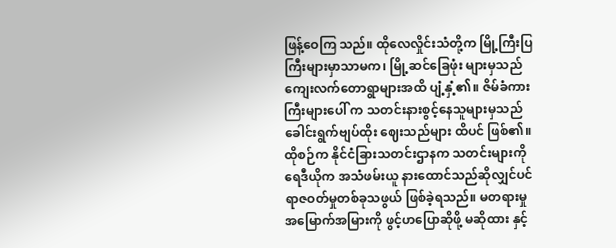ဖြန့်ဝေကြ သည်။ ထိုလေလှိုင်းသံတို့က မြို့ကြီးပြကြီးများမှာသာမက၊ မြို့ဆင်ခြေဖုံး များမှသည် ကျေးလက်တောရွာများအထိ ပျံ့နှံ့၏။ ဇိမ်ခံကားကြီးများပေါ် က သတင်းနားစွင့်နေသူများမှသည် ခေါင်းရွက်ဗျပ်ထိုး ဈေးသည်များ ထိပင် ဖြစ်၏။
ထိုစဉ်က နိုင်ငံခြားသတင်းဌာနက သတင်းများကို ရေဒီယိုက အသံဖမ်းယူ နားထောင်သည်ဆိုလျှင်ပင် ရာဇဝတ်မှုတစ်ခုသဖွယ် ဖြစ်ခဲ့ရသည်။ မတရားမှုအမြောက်အမြားကို ဖွင့်ဟပြောဆိုဖို့ မဆိုထား နှင့်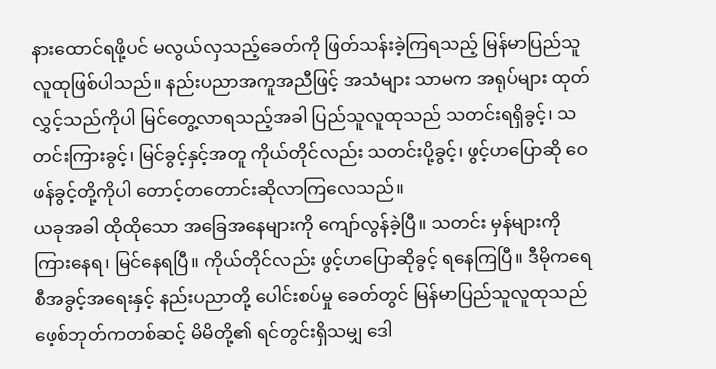နားထောင်ရဖို့ပင် မလွယ်လှသည့်ခေတ်ကို ဖြတ်သန်းခဲ့ကြရသည့် မြန်မာပြည်သူလူထုဖြစ်ပါသည်။ နည်းပညာအကူအညီဖြင့် အသံများ သာမက အရုပ်များ ထုတ်လွှင့်သည်ကိုပါ မြင်တွေ့လာရသည့်အခါ ပြည်သူလူထုသည် သတင်းရရှိခွင့်၊ သတင်းကြားခွင့်၊ မြင်ခွင့်နှင့်အတူ ကိုယ်တိုင်လည်း သတင်းပို့ခွင့်၊ ဖွင့်ဟပြောဆို ဝေဖန်ခွင့်တို့ကိုပါ တောင့်တတောင်းဆိုလာကြလေသည်။
ယခုအခါ ထိုထိုသော အခြေအနေများကို ကျော်လွန်ခဲ့ပြီ။ သတင်း မှန်များကို ကြားနေရ၊ မြင်နေရပြီ။ ကိုယ်တိုင်လည်း ဖွင့်ဟပြောဆိုခွင့် ရနေကြပြီ။ ဒီမိုကရေစီအခွင့်အရေးနှင့် နည်းပညာတို့ ပေါင်းစပ်မှု ခေတ်တွင် မြန်မာပြည်သူလူထုသည် ဖေ့စ်ဘုတ်ကတစ်ဆင့် မိမိတို့၏ ရင်တွင်းရှိသမျှ ဒေါ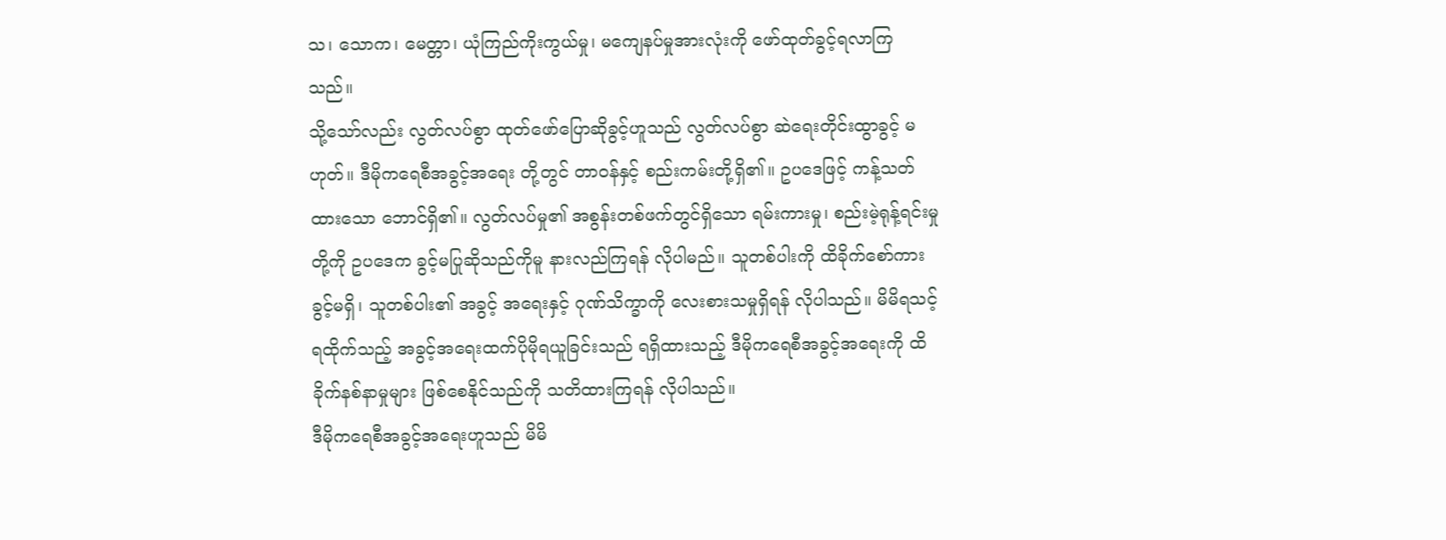သ၊ သောက၊ မေတ္တာ၊ ယုံကြည်ကိုးကွယ်မှု၊ မကျေနပ်မှုအားလုံးကို ဖော်ထုတ်ခွင့်ရလာကြသည်။
သို့သော်လည်း လွတ်လပ်စွာ ထုတ်ဖော်ပြောဆိုခွင့်ဟူသည် လွတ်လပ်စွာ ဆဲရေးတိုင်းထွာခွင့် မဟုတ်။ ဒီမိုကရေစီအခွင့်အရေး တို့တွင် တာဝန်နှင့် စည်းကမ်းတို့ရှိ၏။ ဥပဒေဖြင့် ကန့်သတ်ထားသော ဘောင်ရှိ၏။ လွတ်လပ်မှု၏ အစွန်းတစ်ဖက်တွင်ရှိသော ရမ်းကားမှု၊ စည်းမဲ့ရုန့်ရင်းမှုတို့ကို ဥပဒေက ခွင့်မပြုဆိုသည်ကိုမူ နားလည်ကြရန် လိုပါမည်။ သူတစ်ပါးကို ထိခိုက်စော်ကားခွင့်မရှိ၊ သူတစ်ပါး၏ အခွင့် အရေးနှင့် ဂုဏ်သိက္ခာကို လေးစားသမှုရှိရန် လိုပါသည်။ မိမိရသင့် ရထိုက်သည့် အခွင့်အရေးထက်ပိုမိုရယူခြင်းသည် ရရှိထားသည့် ဒီမိုကရေစီအခွင့်အရေးကို ထိခိုက်နစ်နာမှုများ ဖြစ်စေနိုင်သည်ကို သတိထားကြရန် လိုပါသည်။
ဒီမိုကရေစီအခွင့်အရေးဟူသည် မိမိ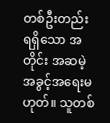တစ်ဦးတည်းရရှိသော အတိုင်း အဆမဲ့ အခွင့်အရေးမဟုတ်။ သူတစ်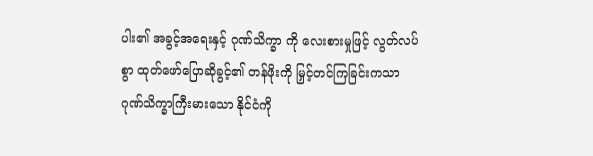ပါး၏ အခွင့်အရေးနှင့် ဂုဏ်သိက္ခာ ကို လေးစားမှုဖြင့် လွတ်လပ်စွာ ထုတ်ဖော်ပြောဆိုခွင့်၏ တန်ဖိုးကို မြှင့်တင်ကြခြင်းကသာ ဂုဏ်သိက္ခာကြီးမားသော နိုင်ငံကို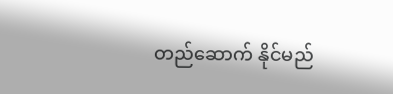တည်ဆောက် နိုင်မည်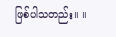ဖြစ်ပါသတည်း။ ။